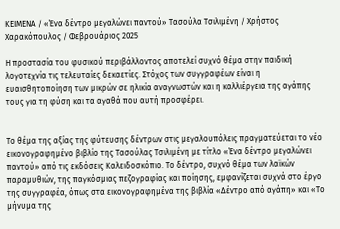ΚΕΙΜΕΝΑ / «Ένα δέντρο μεγαλώνει παντού» Τασούλα Τσιλιμένη / Χρήστος Χαρακόπουλος / Φεβρουάριος 2025

Η προστασία του φυσικού περιβάλλοντος αποτελεί συχνό θέμα στην παιδική λογοτεχνία τις τελευταίες δεκαετίες. Στόχος των συγγραφέων είναι η ευαισθητοποίηση των μικρών σε ηλικία αναγνωστών και η καλλιέργεια της αγάπης τους για τη φύση και τα αγαθά που αυτή προσφέρει.


Το θέμα της αξίας της φύτευσης δέντρων στις μεγαλουπόλεις πραγματεύεται το νέο εικονογραφημένο βιβλίο της Τασούλας Τσιλιμένη με τίτλο «Ένα δέντρο μεγαλώνει παντού» από τις εκδόσεις Καλειδοσκόπιο. Το δέντρο, συχνό θέμα των λαϊκών παραμυθιών, της παγκόσμιας πεζογραφίας και ποίησης, εμφανίζεται συχνά στο έργο της συγγραφέα, όπως στα εικονογραφημένα της βιβλία «Δέντρο από αγάπη» και «Το μήνυμα της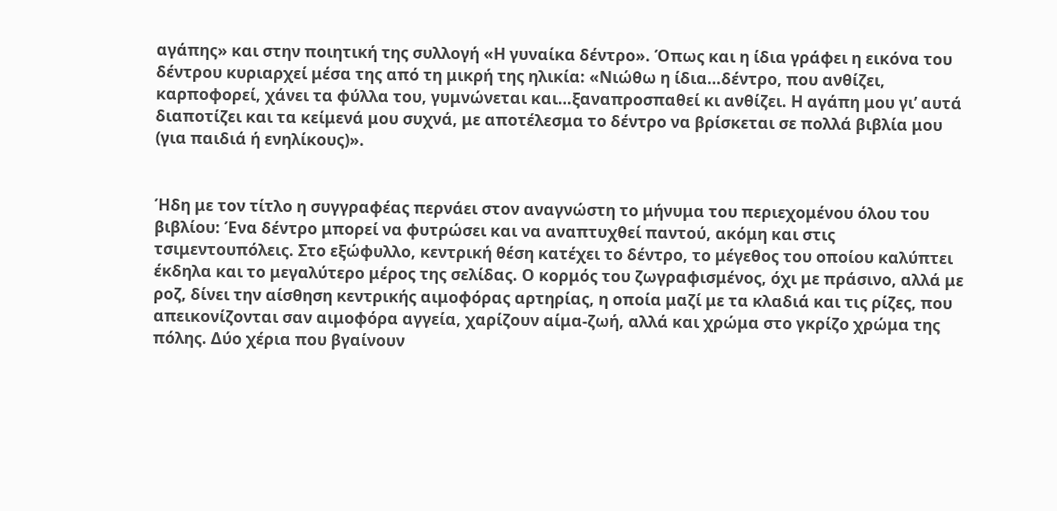αγάπης» και στην ποιητική της συλλογή «Η γυναίκα δέντρο». Όπως και η ίδια γράφει η εικόνα του δέντρου κυριαρχεί μέσα της από τη μικρή της ηλικία: «Νιώθω η ίδια…δέντρο, που ανθίζει, καρποφορεί, χάνει τα φύλλα του, γυμνώνεται και…ξαναπροσπαθεί κι ανθίζει. Η αγάπη μου γι’ αυτά διαποτίζει και τα κείμενά μου συχνά, με αποτέλεσμα το δέντρο να βρίσκεται σε πολλά βιβλία μου (για παιδιά ή ενηλίκους)».


Ήδη με τον τίτλο η συγγραφέας περνάει στον αναγνώστη το μήνυμα του περιεχομένου όλου του βιβλίου: Ένα δέντρο μπορεί να φυτρώσει και να αναπτυχθεί παντού, ακόμη και στις τσιμεντουπόλεις. Στο εξώφυλλο, κεντρική θέση κατέχει το δέντρο, το μέγεθος του οποίου καλύπτει έκδηλα και το μεγαλύτερο μέρος της σελίδας. Ο κορμός του ζωγραφισμένος, όχι με πράσινο, αλλά με ροζ, δίνει την αίσθηση κεντρικής αιμοφόρας αρτηρίας, η οποία μαζί με τα κλαδιά και τις ρίζες, που απεικονίζονται σαν αιμοφόρα αγγεία, χαρίζουν αίμα-ζωή, αλλά και χρώμα στο γκρίζο χρώμα της πόλης. Δύο χέρια που βγαίνουν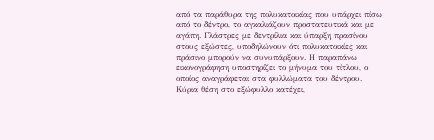από τα παράθυρα της πολυκατοικίας που υπάρχει πίσω από το δέντρο, το αγκαλιάζουν προστατευτικά και με αγάπη. Γλάστρες με δεντρίλια και ύπαρξη πρασίνου στους εξώστες, υποδηλώνουν ότι πολυκατοικίες και πράσινο μπορούν να συνυπάρξουν. Η παραπάνω εικονογράφηση υποστηρίζει το μήνυμα του τίτλου, ο οποίος αναγράφεται στα φυλλώματα του δέντρου. Κύρια θέση στο εξώφυλλο κατέχει,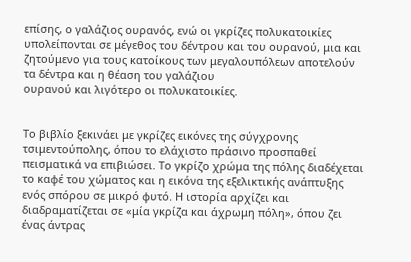επίσης, ο γαλάζιος ουρανός, ενώ οι γκρίζες πολυκατοικίες υπολείπονται σε μέγεθος του δέντρου και του ουρανού, μια και ζητούμενο για τους κατοίκους των μεγαλουπόλεων αποτελούν τα δέντρα και η θέαση του γαλάζιου
ουρανού και λιγότερο οι πολυκατοικίες.


Το βιβλίο ξεκινάει με γκρίζες εικόνες της σύγχρονης τσιμεντούπολης, όπου το ελάχιστο πράσινο προσπαθεί πεισματικά να επιβιώσει. Το γκρίζο χρώμα της πόλης διαδέχεται το καφέ του χώματος και η εικόνα της εξελικτικής ανάπτυξης ενός σπόρου σε μικρό φυτό. Η ιστορία αρχίζει και διαδραματίζεται σε «μία γκρίζα και άχρωμη πόλη», όπου ζει ένας άντρας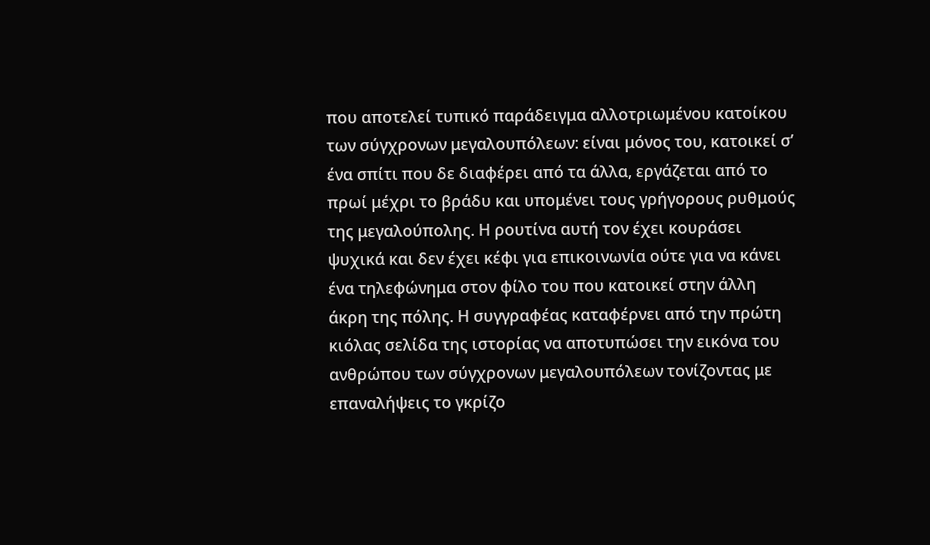που αποτελεί τυπικό παράδειγμα αλλοτριωμένου κατοίκου των σύγχρονων μεγαλουπόλεων: είναι μόνος του, κατοικεί σ’ ένα σπίτι που δε διαφέρει από τα άλλα, εργάζεται από το πρωί μέχρι το βράδυ και υπομένει τους γρήγορους ρυθμούς της μεγαλούπολης. Η ρουτίνα αυτή τον έχει κουράσει ψυχικά και δεν έχει κέφι για επικοινωνία ούτε για να κάνει ένα τηλεφώνημα στον φίλο του που κατοικεί στην άλλη άκρη της πόλης. Η συγγραφέας καταφέρνει από την πρώτη κιόλας σελίδα της ιστορίας να αποτυπώσει την εικόνα του ανθρώπου των σύγχρονων μεγαλουπόλεων τονίζοντας με επαναλήψεις το γκρίζο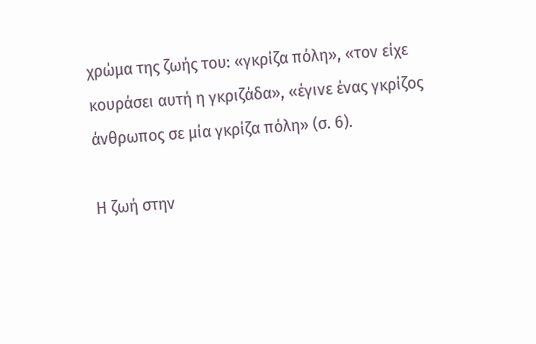χρώμα της ζωής του: «γκρίζα πόλη», «τον είχε
κουράσει αυτή η γκριζάδα», «έγινε ένας γκρίζος άνθρωπος σε μία γκρίζα πόλη» (σ. 6).

Η ζωή στην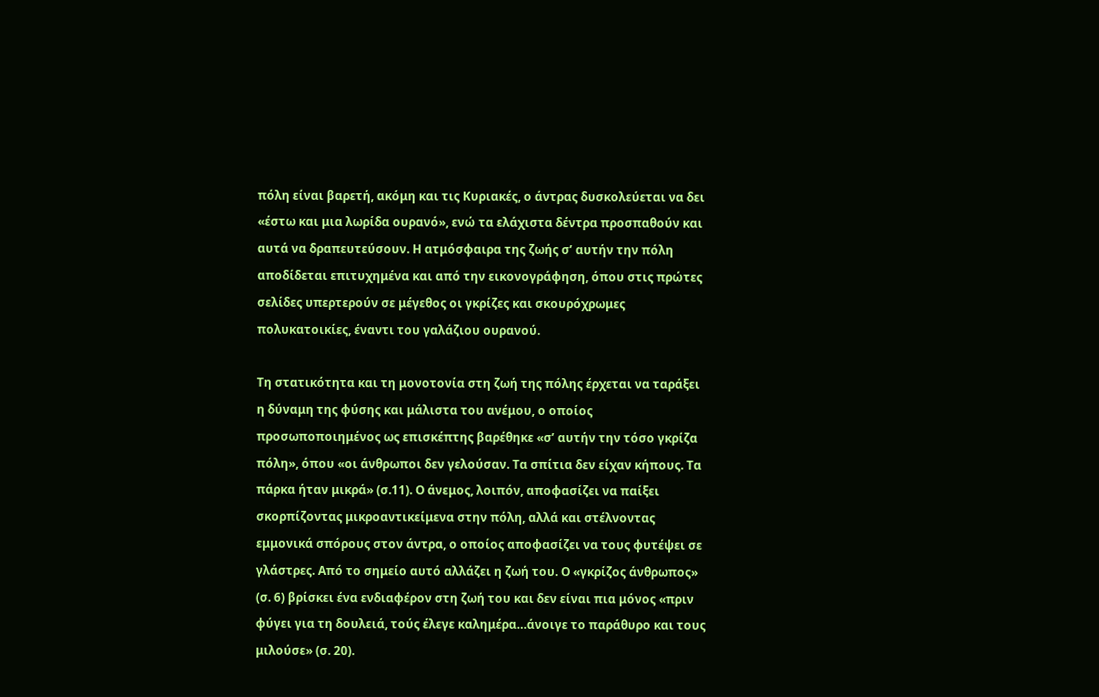πόλη είναι βαρετή, ακόμη και τις Κυριακές, ο άντρας δυσκολεύεται να δει «έστω και μια λωρίδα ουρανό», ενώ τα ελάχιστα δέντρα προσπαθούν και αυτά να δραπευτεύσουν. Η ατμόσφαιρα της ζωής σ’ αυτήν την πόλη αποδίδεται επιτυχημένα και από την εικονογράφηση, όπου στις πρώτες σελίδες υπερτερούν σε μέγεθος οι γκρίζες και σκουρόχρωμες πολυκατοικίες, έναντι του γαλάζιου ουρανού.

Τη στατικότητα και τη μονοτονία στη ζωή της πόλης έρχεται να ταράξει η δύναμη της φύσης και μάλιστα του ανέμου, ο οποίος προσωποποιημένος ως επισκέπτης βαρέθηκε «σ’ αυτήν την τόσο γκρίζα πόλη», όπου «οι άνθρωποι δεν γελούσαν. Τα σπίτια δεν είχαν κήπους. Τα πάρκα ήταν μικρά» (σ.11). Ο άνεμος, λοιπόν, αποφασίζει να παίξει σκορπίζοντας μικροαντικείμενα στην πόλη, αλλά και στέλνοντας εμμονικά σπόρους στον άντρα, ο οποίος αποφασίζει να τους φυτέψει σε γλάστρες. Από το σημείο αυτό αλλάζει η ζωή του. Ο «γκρίζος άνθρωπος» (σ. 6) βρίσκει ένα ενδιαφέρον στη ζωή του και δεν είναι πια μόνος «πριν φύγει για τη δουλειά, τούς έλεγε καλημέρα…άνοιγε το παράθυρο και τους μιλούσε» (σ. 20).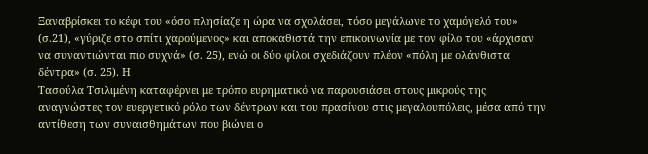Ξαναβρίσκει το κέφι του «όσο πλησίαζε η ώρα να σχολάσει, τόσο μεγάλωνε το χαμόγελό του» (σ.21), «γύριζε στο σπίτι χαρούμενος» και αποκαθιστά την επικοινωνία με τον φίλο του «άρχισαν να συναντιώνται πιο συχνά» (σ. 25), ενώ οι δύο φίλοι σχεδιάζουν πλέον «πόλη με ολάνθιστα δέντρα» (σ. 25). Η
Τασούλα Τσιλιμένη καταφέρνει με τρόπο ευρηματικό να παρουσιάσει στους μικρούς της αναγνώστες τον ευεργετικό ρόλο των δέντρων και του πρασίνου στις μεγαλουπόλεις, μέσα από την αντίθεση των συναισθημάτων που βιώνει ο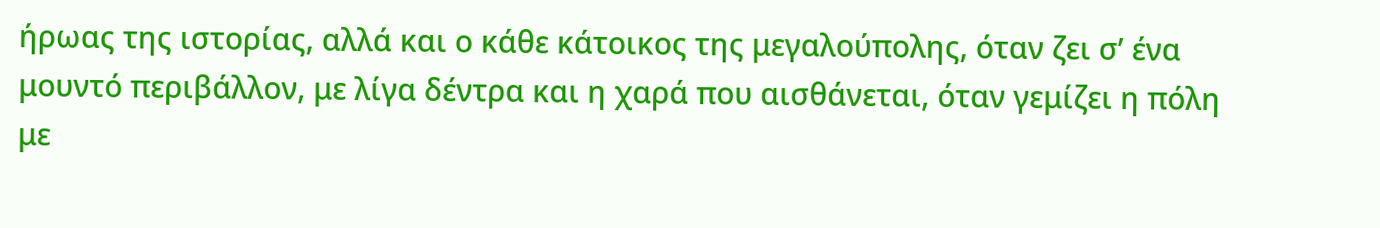ήρωας της ιστορίας, αλλά και ο κάθε κάτοικος της μεγαλούπολης, όταν ζει σ’ ένα μουντό περιβάλλον, με λίγα δέντρα και η χαρά που αισθάνεται, όταν γεμίζει η πόλη με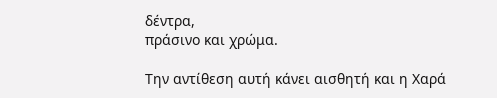δέντρα,
πράσινο και χρώμα.

Την αντίθεση αυτή κάνει αισθητή και η Χαρά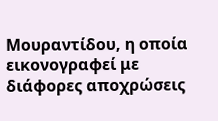Μουραντίδου, η οποία εικονογραφεί με διάφορες αποχρώσεις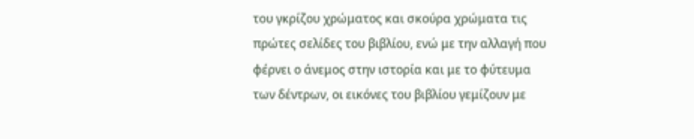του γκρίζου χρώματος και σκούρα χρώματα τις πρώτες σελίδες του βιβλίου, ενώ με την αλλαγή που φέρνει ο άνεμος στην ιστορία και με το φύτευμα των δέντρων, οι εικόνες του βιβλίου γεμίζουν με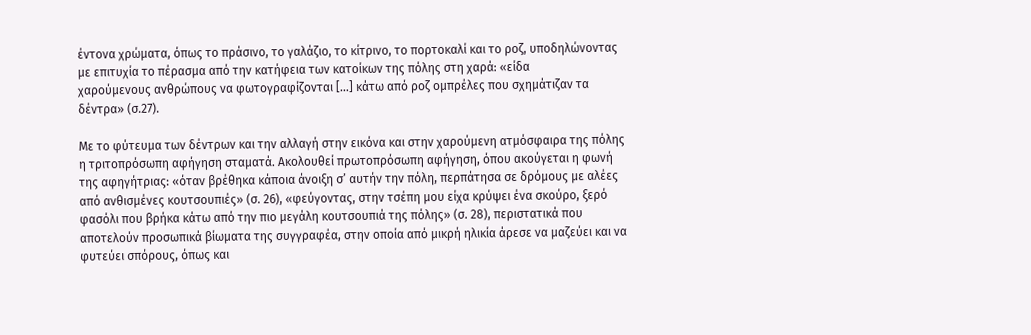έντονα χρώματα, όπως το πράσινο, το γαλάζιο, το κίτρινο, το πορτοκαλί και το ροζ, υποδηλώνοντας με επιτυχία το πέρασμα από την κατήφεια των κατοίκων της πόλης στη χαρά: «είδα
χαρούμενους ανθρώπους να φωτογραφίζονται […] κάτω από ροζ ομπρέλες που σχημάτιζαν τα δέντρα» (σ.27).

Με το φύτευμα των δέντρων και την αλλαγή στην εικόνα και στην χαρούμενη ατμόσφαιρα της πόλης η τριτοπρόσωπη αφήγηση σταματά. Ακολουθεί πρωτοπρόσωπη αφήγηση, όπου ακούγεται η φωνή της αφηγήτριας: «όταν βρέθηκα κάποια άνοιξη σ’ αυτήν την πόλη, περπάτησα σε δρόμους με αλέες από ανθισμένες κουτσουπιές» (σ. 26), «φεύγοντας, στην τσέπη μου είχα κρύψει ένα σκούρο, ξερό φασόλι που βρήκα κάτω από την πιο μεγάλη κουτσουπιά της πόλης» (σ. 28), περιστατικά που αποτελούν προσωπικά βίωματα της συγγραφέα, στην οποία από μικρή ηλικία άρεσε να μαζεύει και να φυτεύει σπόρους, όπως και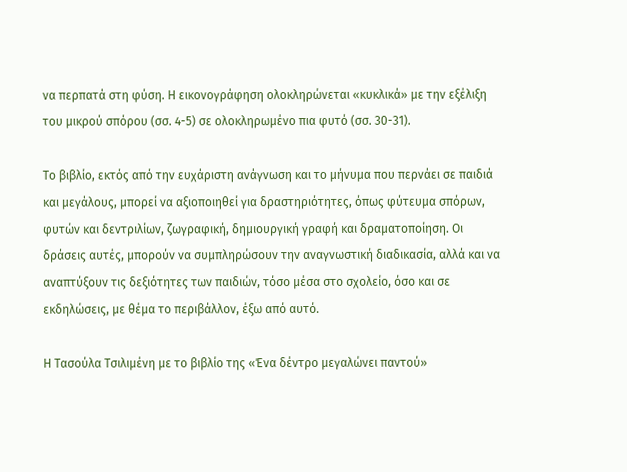να περπατά στη φύση. Η εικονογράφηση ολοκληρώνεται «κυκλικά» με την εξέλιξη του μικρού σπόρου (σσ. 4-5) σε ολοκληρωμένο πια φυτό (σσ. 30-31).

Το βιβλίο, εκτός από την ευχάριστη ανάγνωση και το μήνυμα που περνάει σε παιδιά και μεγάλους, μπορεί να αξιοποιηθεί για δραστηριότητες, όπως φύτευμα σπόρων, φυτών και δεντριλίων, ζωγραφική, δημιουργική γραφή και δραματοποίηση. Οι δράσεις αυτές, μπορούν να συμπληρώσουν την αναγνωστική διαδικασία, αλλά και να αναπτύξουν τις δεξιότητες των παιδιών, τόσο μέσα στο σχολείο, όσο και σε
εκδηλώσεις, με θέμα το περιβάλλον, έξω από αυτό.

Η Τασούλα Τσιλιμένη με το βιβλίο της «Ένα δέντρο μεγαλώνει παντού»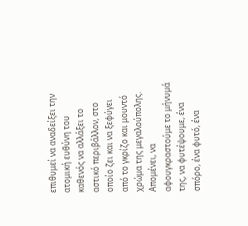επιθυμεί να αναδείξει την ατομική ευθύνη του καθενός να αλλάξει το αστικό περιβάλλον, στο οποίο ζει και να ξεφύγει από το γκρίζο και μουντό χρώμα της μεγαλούπολης. Απομένει, να αφουγκραστούμε το μήνυμά της, να φυτέψουμε, ένα σπόρο, ένα φυτό, ένα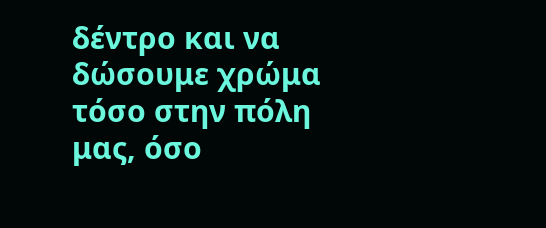δέντρο και να δώσουμε χρώμα τόσο στην πόλη μας, όσο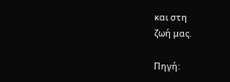και στη
ζωή μας.

Πηγή: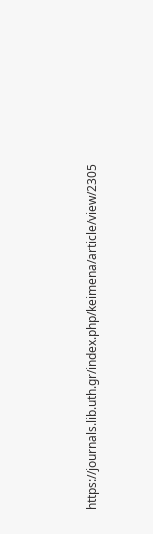https://journals.lib.uth.gr/index.php/keimena/article/view/2305